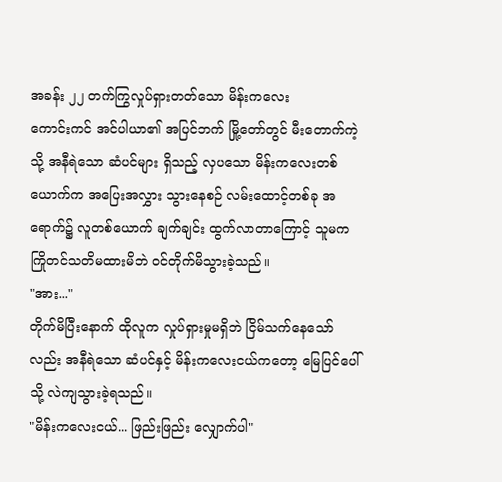အခန်း ၂၂ တက်ကြွလှုပ်ရှားတတ်သော မိန်းကလေး
ကောင်းကင် အင်ပါယာ၏ အပြင်ဘက် မြို့တော်တွင် မီးတောက်ကဲ့သို့ အနီရဲသော ဆံပင်များ ရှိသည့် လှပသော မိန်းကလေးတစ်ယောက်က အပြေးအလွှား သွားနေစဉ် လမ်းထောင့်တစ်ခု အရောက်၌ လူတစ်ယောက် ချက်ချင်း ထွက်လာတာကြောင့် သူမက ကြိုတင်သတိမထားမိဘဲ ဝင်တိုက်မိသွားခဲ့သည်။
"အား..."
တိုက်မိပြီးနောက် ထိုလူက လှုပ်ရှားမှုမရှိဘဲ ငြိမ်သက်နေသော်လည်း အနီရဲသော ဆံပင်နှင့် မိန်းကလေးငယ်ကတော့ မြေပြင်ပေါ်သို့ လဲကျသွားခဲ့ရသည်။
"မိန်းကလေးငယ်... ဖြည်းဖြည်း လျှောက်ပါ"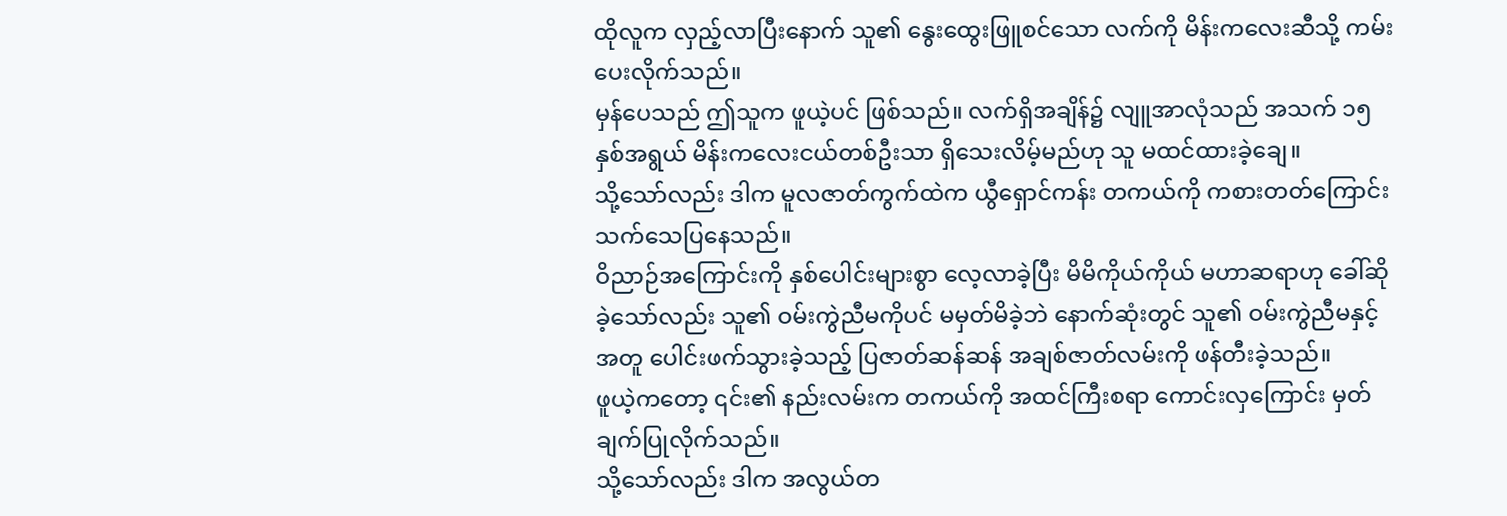ထိုလူက လှည့်လာပြီးနောက် သူ၏ နွေးထွေးဖြူစင်သော လက်ကို မိန်းကလေးဆီသို့ ကမ်းပေးလိုက်သည်။
မှန်ပေသည် ဤသူက ဖူယဲ့ပင် ဖြစ်သည်။ လက်ရှိအချိန်၌ လျူအာလုံသည် အသက် ၁၅ နှစ်အရွယ် မိန်းကလေးငယ်တစ်ဦးသာ ရှိသေးလိမ့်မည်ဟု သူ မထင်ထားခဲ့ချေ။
သို့သော်လည်း ဒါက မူလဇာတ်ကွက်ထဲက ယွီရှောင်ကန်း တကယ်ကို ကစားတတ်ကြောင်း သက်သေပြနေသည်။
ဝိညာဉ်အကြောင်းကို နှစ်ပေါင်းများစွာ လေ့လာခဲ့ပြီး မိမိကိုယ်ကိုယ် မဟာဆရာဟု ခေါ်ဆိုခဲ့သော်လည်း သူ၏ ဝမ်းကွဲညီမကိုပင် မမှတ်မိခဲ့ဘဲ နောက်ဆုံးတွင် သူ၏ ဝမ်းကွဲညီမနှင့်အတူ ပေါင်းဖက်သွားခဲ့သည့် ပြဇာတ်ဆန်ဆန် အချစ်ဇာတ်လမ်းကို ဖန်တီးခဲ့သည်။
ဖူယဲ့ကတော့ ၎င်း၏ နည်းလမ်းက တကယ်ကို အထင်ကြီးစရာ ကောင်းလှကြောင်း မှတ်ချက်ပြုလိုက်သည်။
သို့သော်လည်း ဒါက အလွယ်တ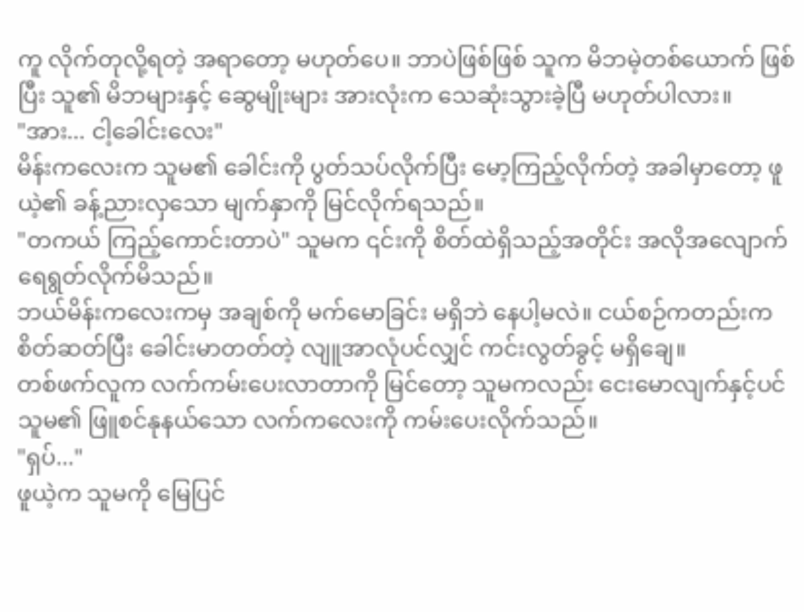ကူ လိုက်တုလို့ရတဲ့ အရာတော့ မဟုတ်ပေ။ ဘာပဲဖြစ်ဖြစ် သူက မိဘမဲ့တစ်ယောက် ဖြစ်ပြီး သူ၏ မိဘများနှင့် ဆွေမျိုးများ အားလုံးက သေဆုံးသွားခဲ့ပြီ မဟုတ်ပါလား။
"အား... ငါ့ခေါင်းလေး"
မိန်းကလေးက သူမ၏ ခေါင်းကို ပွတ်သပ်လိုက်ပြီး မော့ကြည့်လိုက်တဲ့ အခါမှာတော့ ဖူယဲ့၏ ခန့်ညားလှသော မျက်နှာကို မြင်လိုက်ရသည်။
"တကယ် ကြည့်ကောင်းတာပဲ" သူမက ၎င်းကို စိတ်ထဲရှိသည့်အတိုင်း အလိုအလျောက် ရေရွတ်လိုက်မိသည်။
ဘယ်မိန်းကလေးကမှ အချစ်ကို မက်မောခြင်း မရှိဘဲ နေပါ့မလဲ။ ငယ်စဉ်ကတည်းက စိတ်ဆတ်ပြီး ခေါင်းမာတတ်တဲ့ လျူအာလုံပင်လျှင် ကင်းလွတ်ခွင့် မရှိချေ။
တစ်ဖက်လူက လက်ကမ်းပေးလာတာကို မြင်တော့ သူမကလည်း ငေးမောလျက်နှင့်ပင် သူမ၏ ဖြူစင်နုနယ်သော လက်ကလေးကို ကမ်းပေးလိုက်သည်။
"ရှပ်..."
ဖူယဲ့က သူမကို မြေပြင်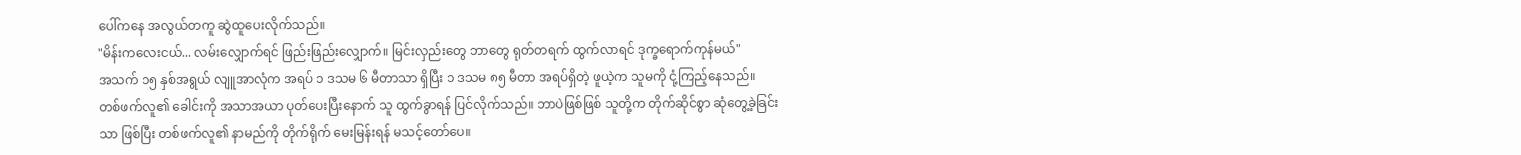ပေါ်ကနေ အလွယ်တကူ ဆွဲထူပေးလိုက်သည်။
"မိန်းကလေးငယ်... လမ်းလျှောက်ရင် ဖြည်းဖြည်းလျှောက်။ မြင်းလှည်းတွေ ဘာတွေ ရုတ်တရက် ထွက်လာရင် ဒုက္ခရောက်ကုန်မယ်"
အသက် ၁၅ နှစ်အရွယ် လျူအာလုံက အရပ် ၁ ဒသမ ၆ မီတာသာ ရှိပြီး ၁ ဒသမ ၈၅ မီတာ အရပ်ရှိတဲ့ ဖူယဲ့က သူမကို ငုံ့ကြည့်နေသည်။
တစ်ဖက်လူ၏ ခေါင်းကို အသာအယာ ပုတ်ပေးပြီးနောက် သူ ထွက်ခွာရန် ပြင်လိုက်သည်။ ဘာပဲဖြစ်ဖြစ် သူတို့က တိုက်ဆိုင်စွာ ဆုံတွေ့ခဲ့ခြင်းသာ ဖြစ်ပြီး တစ်ဖက်လူ၏ နာမည်ကို တိုက်ရိုက် မေးမြန်းရန် မသင့်တော်ပေ။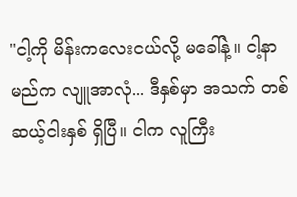"ငါ့ကို မိန်းကလေးငယ်လို့ မခေါ်နဲ့။ ငါ့နာမည်က လျူအာလုံ... ဒီနှစ်မှာ အသက် တစ်ဆယ့်ငါးနှစ် ရှိပြီ။ ငါက လူကြီး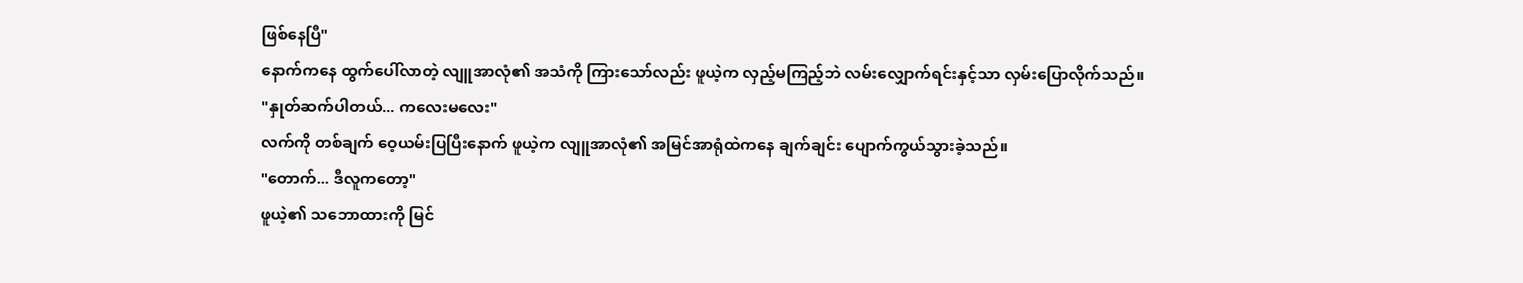ဖြစ်နေပြီ"
နောက်ကနေ ထွက်ပေါ်လာတဲ့ လျူအာလုံ၏ အသံကို ကြားသော်လည်း ဖူယဲ့က လှည့်မကြည့်ဘဲ လမ်းလျှောက်ရင်းနှင့်သာ လှမ်းပြောလိုက်သည်။
"နှုတ်ဆက်ပါတယ်... ကလေးမလေး"
လက်ကို တစ်ချက် ဝေ့ယမ်းပြပြီးနောက် ဖူယဲ့က လျူအာလုံ၏ အမြင်အာရုံထဲကနေ ချက်ချင်း ပျောက်ကွယ်သွားခဲ့သည်။
"တောက်... ဒီလူကတော့"
ဖူယဲ့၏ သဘောထားကို မြင်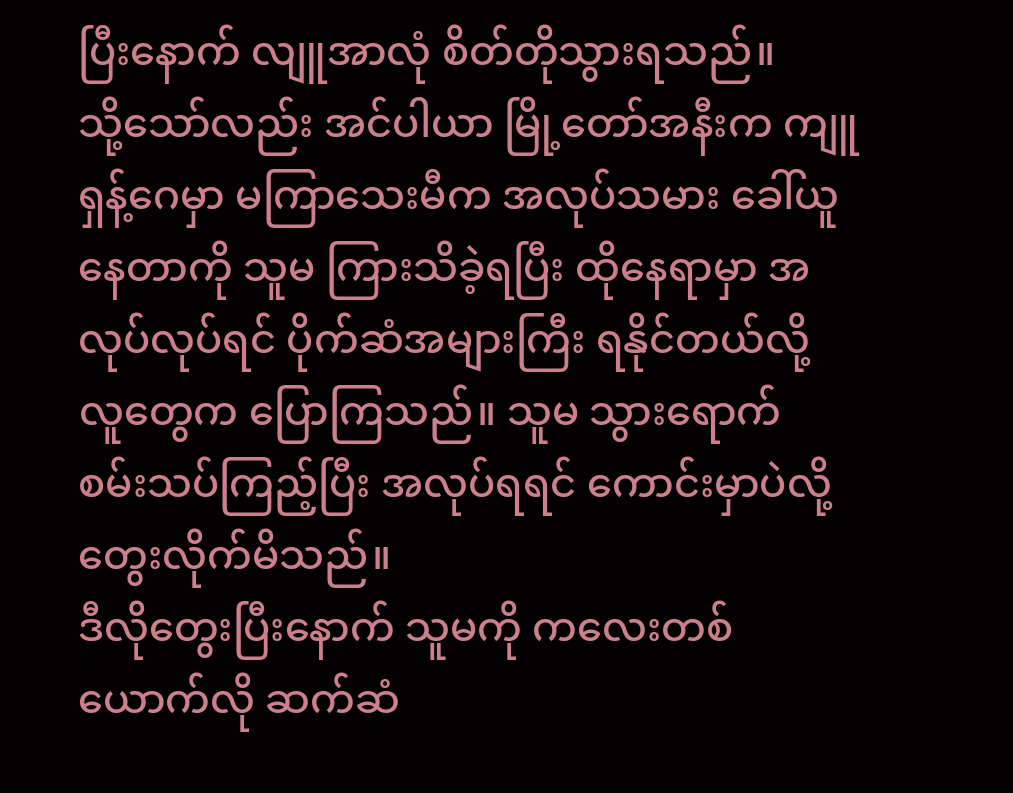ပြီးနောက် လျူအာလုံ စိတ်တိုသွားရသည်။
သို့သော်လည်း အင်ပါယာ မြို့တော်အနီးက ကျူရှန့်ဂေမှာ မကြာသေးမီက အလုပ်သမား ခေါ်ယူနေတာကို သူမ ကြားသိခဲ့ရပြီး ထိုနေရာမှာ အလုပ်လုပ်ရင် ပိုက်ဆံအများကြီး ရနိုင်တယ်လို့ လူတွေက ပြောကြသည်။ သူမ သွားရောက် စမ်းသပ်ကြည့်ပြီး အလုပ်ရရင် ကောင်းမှာပဲလို့ တွေးလိုက်မိသည်။
ဒီလိုတွေးပြီးနောက် သူမကို ကလေးတစ်ယောက်လို ဆက်ဆံ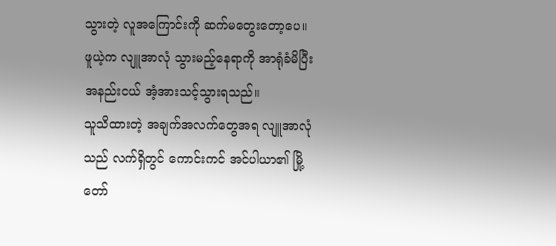သွားတဲ့ လူအကြောင်းကို ဆက်မတွေးတော့ပေ။
ဖူယဲ့က လျူအာလုံ သွားမည့်နေရာကို အာရုံခံမိပြီး အနည်းငယ် အံ့အားသင့်သွားရသည်။
သူသိထားတဲ့ အချက်အလက်တွေအရ လျူအာလုံသည် လက်ရှိတွင် ကောင်းကင် အင်ပါယာ၏ မြို့တော်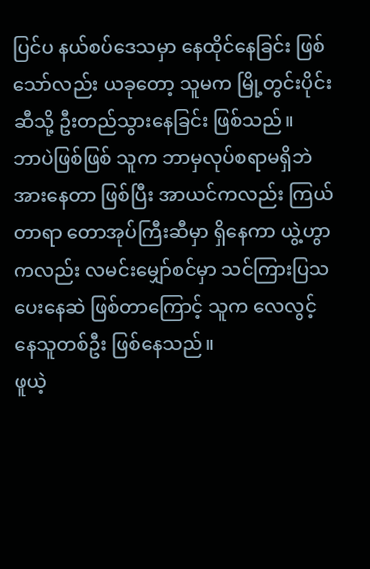ပြင်ပ နယ်စပ်ဒေသမှာ နေထိုင်နေခြင်း ဖြစ်သော်လည်း ယခုတော့ သူမက မြို့တွင်းပိုင်းဆီသို့ ဦးတည်သွားနေခြင်း ဖြစ်သည်။
ဘာပဲဖြစ်ဖြစ် သူက ဘာမှလုပ်စရာမရှိဘဲ အားနေတာ ဖြစ်ပြီး အာယင်ကလည်း ကြယ်တာရာ တောအုပ်ကြီးဆီမှာ ရှိနေကာ ယွဲ့ဟွာကလည်း လမင်းမျှော်စင်မှာ သင်ကြားပြသပေးနေဆဲ ဖြစ်တာကြောင့် သူက လေလွင့်နေသူတစ်ဦး ဖြစ်နေသည်။
ဖူယဲ့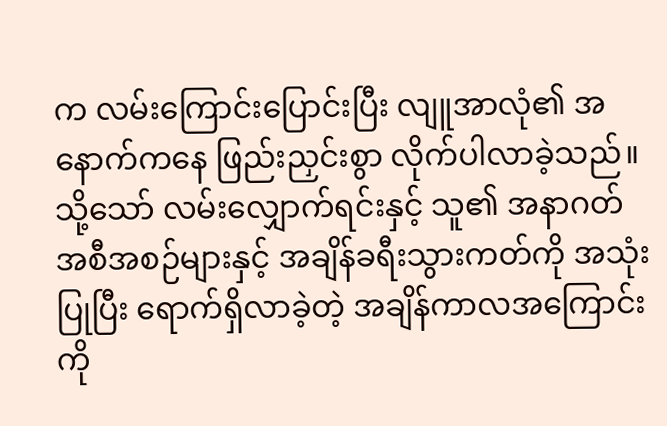က လမ်းကြောင်းပြောင်းပြီး လျူအာလုံ၏ အနောက်ကနေ ဖြည်းညှင်းစွာ လိုက်ပါလာခဲ့သည်။
သို့သော် လမ်းလျှောက်ရင်းနှင့် သူ၏ အနာဂတ် အစီအစဉ်များနှင့် အချိန်ခရီးသွားကတ်ကို အသုံးပြုပြီး ရောက်ရှိလာခဲ့တဲ့ အချိန်ကာလအကြောင်းကို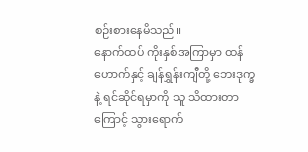စဉ်းစားနေမိသည်။
နောက်ထပ် ကိုးနှစ်အကြာမှာ ထန်ဟောက်နှင့် ချန်ရွှန်းကျီတို့ ဘေးဒုက္ခနဲ့ ရင်ဆိုင်ရမှာကို သူ သိထားတာကြောင့် သွားရောက်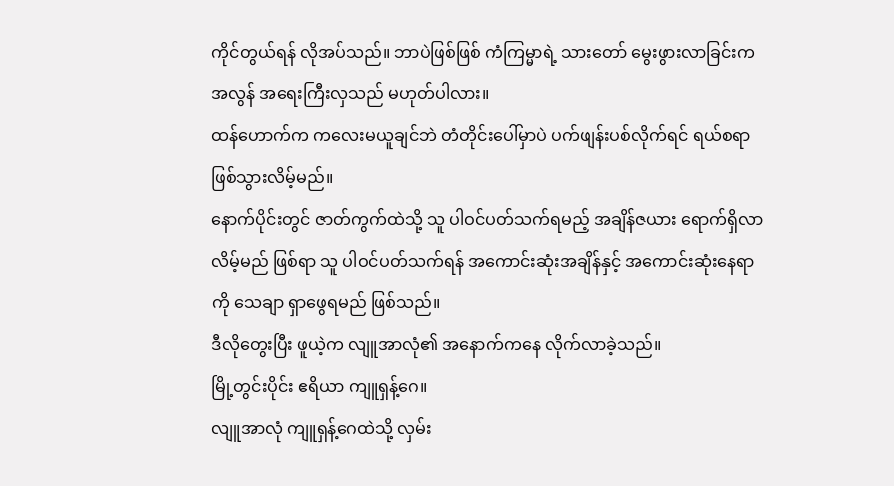ကိုင်တွယ်ရန် လိုအပ်သည်။ ဘာပဲဖြစ်ဖြစ် ကံကြမ္မာရဲ့ သားတော် မွေးဖွားလာခြင်းက အလွန် အရေးကြီးလှသည် မဟုတ်ပါလား။
ထန်ဟောက်က ကလေးမယူချင်ဘဲ တံတိုင်းပေါ်မှာပဲ ပက်ဖျန်းပစ်လိုက်ရင် ရယ်စရာ ဖြစ်သွားလိမ့်မည်။
နောက်ပိုင်းတွင် ဇာတ်ကွက်ထဲသို့ သူ ပါဝင်ပတ်သက်ရမည့် အချိန်ဇယား ရောက်ရှိလာလိမ့်မည် ဖြစ်ရာ သူ ပါဝင်ပတ်သက်ရန် အကောင်းဆုံးအချိန်နှင့် အကောင်းဆုံးနေရာကို သေချာ ရှာဖွေရမည် ဖြစ်သည်။
ဒီလိုတွေးပြီး ဖူယဲ့က လျူအာလုံ၏ အနောက်ကနေ လိုက်လာခဲ့သည်။
မြို့တွင်းပိုင်း ဧရိယာ ကျူရှန့်ဂေ။
လျူအာလုံ ကျူရှန့်ဂေထဲသို့ လှမ်း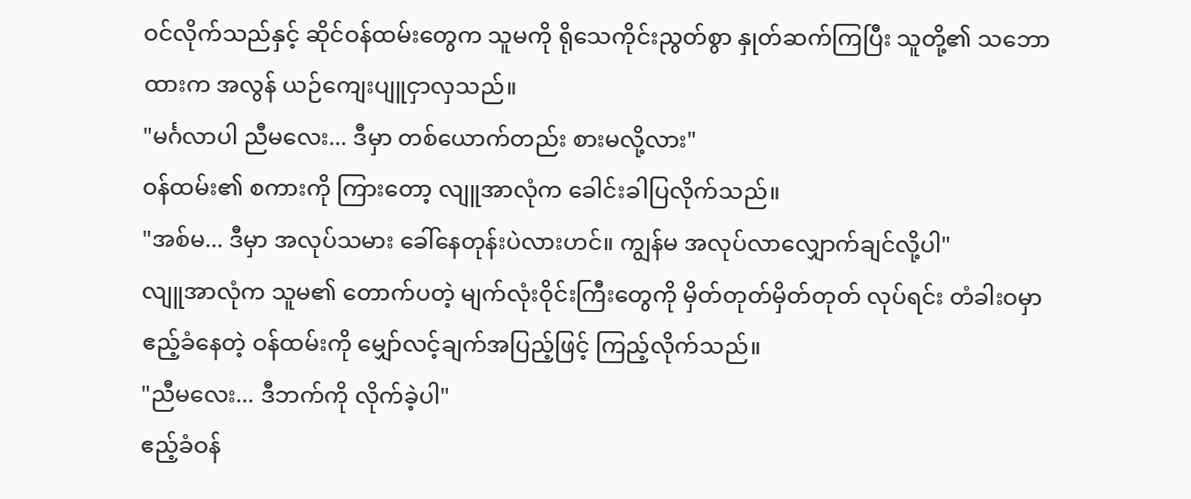ဝင်လိုက်သည်နှင့် ဆိုင်ဝန်ထမ်းတွေက သူမကို ရိုသေကိုင်းညွတ်စွာ နှုတ်ဆက်ကြပြီး သူတို့၏ သဘောထားက အလွန် ယဉ်ကျေးပျူငှာလှသည်။
"မင်္ဂလာပါ ညီမလေး... ဒီမှာ တစ်ယောက်တည်း စားမလို့လား"
ဝန်ထမ်း၏ စကားကို ကြားတော့ လျူအာလုံက ခေါင်းခါပြလိုက်သည်။
"အစ်မ... ဒီမှာ အလုပ်သမား ခေါ်နေတုန်းပဲလားဟင်။ ကျွန်မ အလုပ်လာလျှောက်ချင်လို့ပါ"
လျူအာလုံက သူမ၏ တောက်ပတဲ့ မျက်လုံးဝိုင်းကြီးတွေကို မှိတ်တုတ်မှိတ်တုတ် လုပ်ရင်း တံခါးဝမှာ ဧည့်ခံနေတဲ့ ဝန်ထမ်းကို မျှော်လင့်ချက်အပြည့်ဖြင့် ကြည့်လိုက်သည်။
"ညီမလေး... ဒီဘက်ကို လိုက်ခဲ့ပါ"
ဧည့်ခံဝန်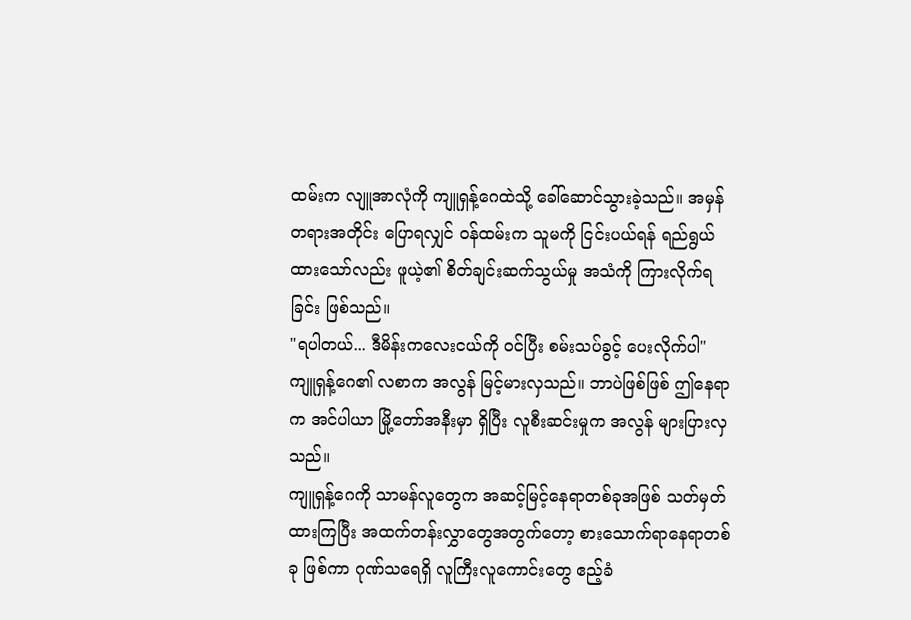ထမ်းက လျူအာလုံကို ကျူရှန့်ဂေထဲသို့ ခေါ်ဆောင်သွားခဲ့သည်။ အမှန်တရားအတိုင်း ပြောရလျှင် ဝန်ထမ်းက သူမကို ငြင်းပယ်ရန် ရည်ရွယ်ထားသော်လည်း ဖူယဲ့၏ စိတ်ချင်းဆက်သွယ်မှု အသံကို ကြားလိုက်ရခြင်း ဖြစ်သည်။
"ရပါတယ်... ဒီမိန်းကလေးငယ်ကို ဝင်ပြီး စမ်းသပ်ခွင့် ပေးလိုက်ပါ"
ကျူရှန့်ဂေ၏ လစာက အလွန် မြင့်မားလှသည်။ ဘာပဲဖြစ်ဖြစ် ဤနေရာက အင်ပါယာ မြို့တော်အနီးမှာ ရှိပြီး လူစီးဆင်းမှုက အလွန် များပြားလှသည်။
ကျူရှန့်ဂေကို သာမန်လူတွေက အဆင့်မြင့်နေရာတစ်ခုအဖြစ် သတ်မှတ်ထားကြပြီး အထက်တန်းလွှာတွေအတွက်တော့ စားသောက်ရာနေရာတစ်ခု ဖြစ်ကာ ဂုဏ်သရေရှိ လူကြီးလူကောင်းတွေ ဧည့်ခံ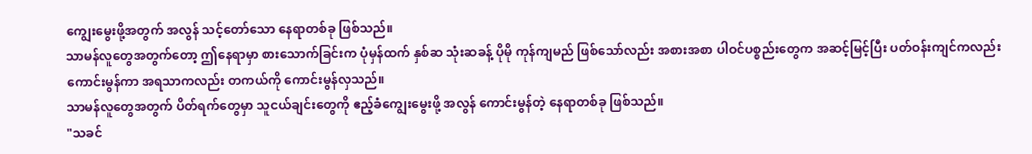ကျွေးမွေးဖို့အတွက် အလွန် သင့်တော်သော နေရာတစ်ခု ဖြစ်သည်။
သာမန်လူတွေအတွက်တော့ ဤနေရာမှာ စားသောက်ခြင်းက ပုံမှန်ထက် နှစ်ဆ သုံးဆခန့် ပိုမို ကုန်ကျမည် ဖြစ်သော်လည်း အစားအစာ ပါဝင်ပစ္စည်းတွေက အဆင့်မြင့်ပြီး ပတ်ဝန်းကျင်ကလည်း ကောင်းမွန်ကာ အရသာကလည်း တကယ်ကို ကောင်းမွန်လှသည်။
သာမန်လူတွေအတွက် ပိတ်ရက်တွေမှာ သူငယ်ချင်းတွေကို ဧည့်ခံကျွေးမွေးဖို့ အလွန် ကောင်းမွန်တဲ့ နေရာတစ်ခု ဖြစ်သည်။
"သခင်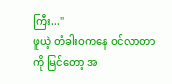ကြီး..."
ဖူယဲ့ တံခါးဝကနေ ဝင်လာတာကို မြင်တော့ အ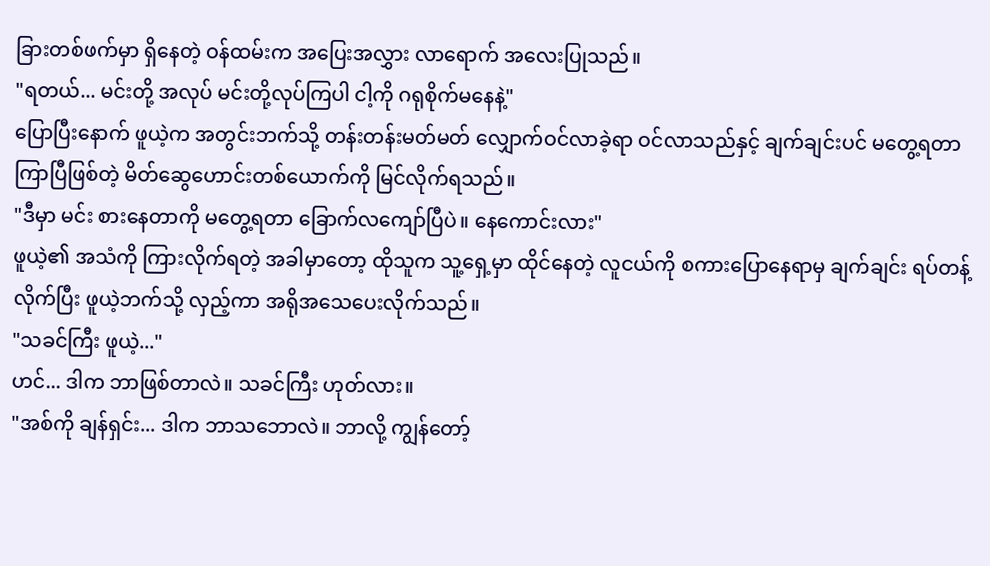ခြားတစ်ဖက်မှာ ရှိနေတဲ့ ဝန်ထမ်းက အပြေးအလွှား လာရောက် အလေးပြုသည်။
"ရတယ်... မင်းတို့ အလုပ် မင်းတို့လုပ်ကြပါ ငါ့ကို ဂရုစိုက်မနေနဲ့"
ပြောပြီးနောက် ဖူယဲ့က အတွင်းဘက်သို့ တန်းတန်းမတ်မတ် လျှောက်ဝင်လာခဲ့ရာ ဝင်လာသည်နှင့် ချက်ချင်းပင် မတွေ့ရတာ ကြာပြီဖြစ်တဲ့ မိတ်ဆွေဟောင်းတစ်ယောက်ကို မြင်လိုက်ရသည်။
"ဒီမှာ မင်း စားနေတာကို မတွေ့ရတာ ခြောက်လကျော်ပြီပဲ။ နေကောင်းလား"
ဖူယဲ့၏ အသံကို ကြားလိုက်ရတဲ့ အခါမှာတော့ ထိုသူက သူ့ရှေ့မှာ ထိုင်နေတဲ့ လူငယ်ကို စကားပြောနေရာမှ ချက်ချင်း ရပ်တန့်လိုက်ပြီး ဖူယဲ့ဘက်သို့ လှည့်ကာ အရိုအသေပေးလိုက်သည်။
"သခင်ကြီး ဖူယဲ့..."
ဟင်... ဒါက ဘာဖြစ်တာလဲ။ သခင်ကြီး ဟုတ်လား။
"အစ်ကို ချန်ရှင်း... ဒါက ဘာသဘောလဲ။ ဘာလို့ ကျွန်တော့်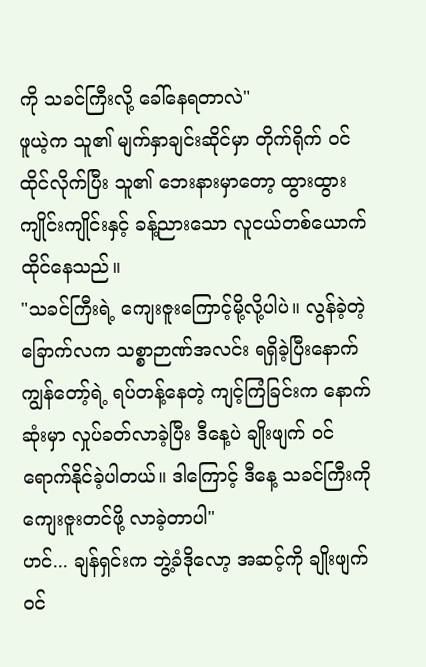ကို သခင်ကြီးလို့ ခေါ်နေရတာလဲ"
ဖူယဲ့က သူ၏ မျက်နှာချင်းဆိုင်မှာ တိုက်ရိုက် ဝင်ထိုင်လိုက်ပြီး သူ၏ ဘေးနားမှာတော့ ထွားထွားကျိုင်းကျိုင်းနှင့် ခန့်ညားသော လူငယ်တစ်ယောက် ထိုင်နေသည်။
"သခင်ကြီးရဲ့ ကျေးဇူးကြောင့်မို့လို့ပါပဲ။ လွန်ခဲ့တဲ့ ခြောက်လက သစ္စာဉာဏ်အလင်း ရရှိခဲ့ပြီးနောက် ကျွန်တော့်ရဲ့ ရပ်တန့်နေတဲ့ ကျင့်ကြံခြင်းက နောက်ဆုံးမှာ လှုပ်ခတ်လာခဲ့ပြီး ဒီနေ့ပဲ ချိုးဖျက် ဝင်ရောက်နိုင်ခဲ့ပါတယ်။ ဒါကြောင့် ဒီနေ့ သခင်ကြီးကို ကျေးဇူးတင်ဖို့ လာခဲ့တာပါ"
ဟင်... ချန်ရှင်းက ဘွဲ့ခံဒိုလော့ အဆင့်ကို ချိုးဖျက် ဝင်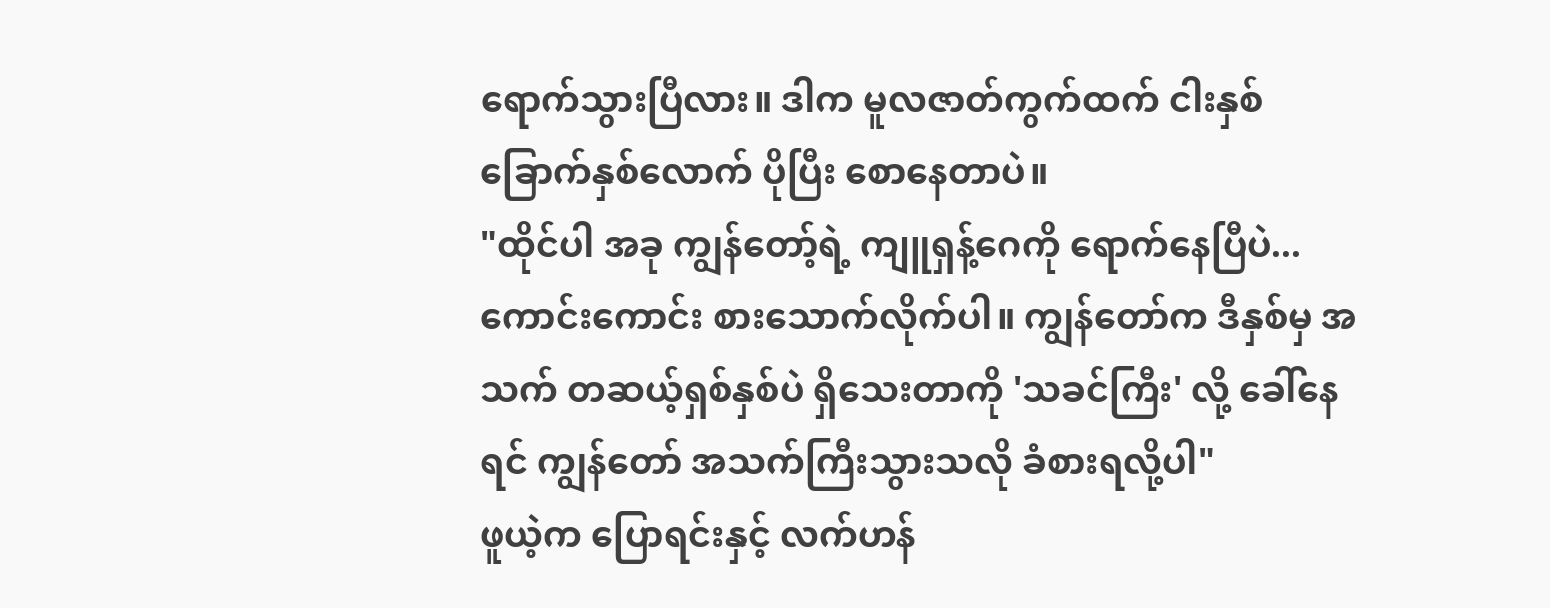ရောက်သွားပြီလား။ ဒါက မူလဇာတ်ကွက်ထက် ငါးနှစ် ခြောက်နှစ်လောက် ပိုပြီး စောနေတာပဲ။
"ထိုင်ပါ အခု ကျွန်တော့်ရဲ့ ကျူရှန့်ဂေကို ရောက်နေပြီပဲ... ကောင်းကောင်း စားသောက်လိုက်ပါ။ ကျွန်တော်က ဒီနှစ်မှ အသက် တဆယ့်ရှစ်နှစ်ပဲ ရှိသေးတာကို 'သခင်ကြီး' လို့ ခေါ်နေရင် ကျွန်တော် အသက်ကြီးသွားသလို ခံစားရလို့ပါ"
ဖူယဲ့က ပြောရင်းနှင့် လက်ဟန်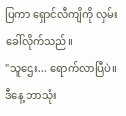ပြကာ ရှောင်လီကျိကို လှမ်းခေါ်လိုက်သည်။
"သူဌေး... ရောက်လာပြီပဲ။ ဒီနေ့ ဘာသုံး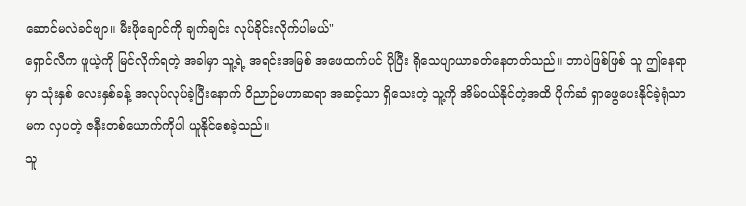ဆောင်မလဲခင်ဗျာ။ မီးဖိုချောင်ကို ချက်ချင်း လုပ်ခိုင်းလိုက်ပါမယ်"
ရှောင်လီက ဖူယဲ့ကို မြင်လိုက်ရတဲ့ အခါမှာ သူ့ရဲ့ အရင်းအမြစ် အဖေထက်ပင် ပိုပြီး ရိုသေပျာယာခတ်နေတတ်သည်။ ဘာပဲဖြစ်ဖြစ် သူ ဤနေရာမှာ သုံးနှစ် လေးနှစ်ခန့် အလုပ်လုပ်ခဲ့ပြီးနောက် ဝိညာဉ်မဟာဆရာ အဆင့်သာ ရှိသေးတဲ့ သူ့ကို အိမ်ဝယ်နိုင်တဲ့အထိ ပိုက်ဆံ ရှာဖွေပေးနိုင်ခဲ့ရုံသာမက လှပတဲ့ ဇနီးတစ်ယောက်ကိုပါ ယူနိုင်စေခဲ့သည်။
သူ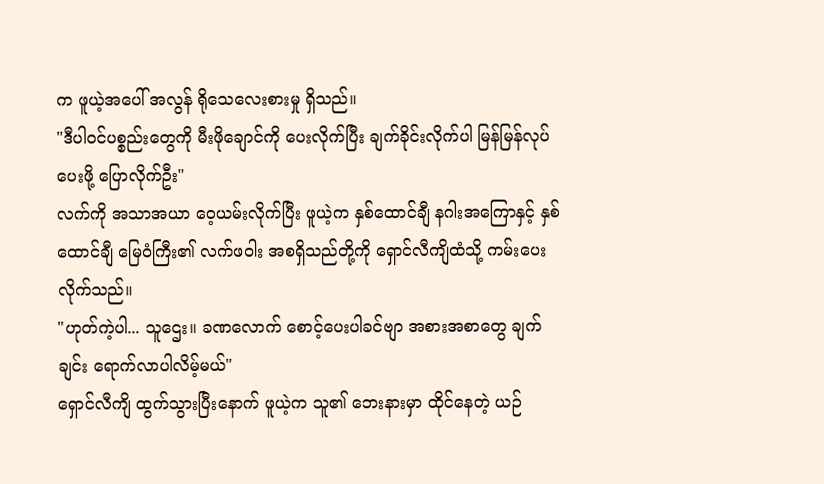က ဖူယဲ့အပေါ် အလွန် ရိုသေလေးစားမှု ရှိသည်။
"ဒီပါဝင်ပစ္စည်းတွေကို မီးဖိုချောင်ကို ပေးလိုက်ပြီး ချက်ခိုင်းလိုက်ပါ မြန်မြန်လုပ်ပေးဖို့ ပြောလိုက်ဦး"
လက်ကို အသာအယာ ဝေ့ယမ်းလိုက်ပြီး ဖူယဲ့က နှစ်ထောင်ချီ နဂါးအကြောနှင့် နှစ်ထောင်ချီ မြေဝံကြီး၏ လက်ဖဝါး အစရှိသည်တို့ကို ရှောင်လီကျိထံသို့ ကမ်းပေးလိုက်သည်။
"ဟုတ်ကဲ့ပါ... သူဌေး။ ခဏလောက် စောင့်ပေးပါခင်ဗျာ အစားအစာတွေ ချက်ချင်း ရောက်လာပါလိမ့်မယ်"
ရှောင်လီကျိ ထွက်သွားပြီးနောက် ဖူယဲ့က သူ၏ ဘေးနားမှာ ထိုင်နေတဲ့ ယဉ်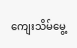ကျေးသိမ်မွေ့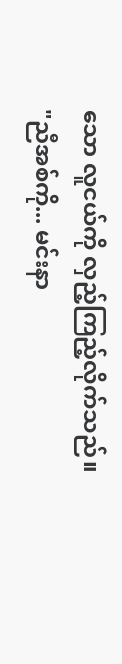သော လူငယ်ကို လှည့်ကြည့်လိုက်သည်။
"ညီအစ်ကို... မင်းနာ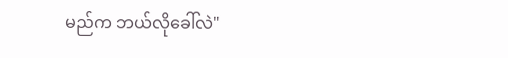မည်က ဘယ်လိုခေါ်လဲ"